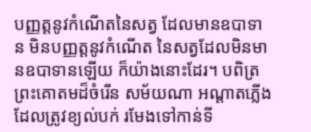បញ្ញត្តនូវកំណើតនៃសត្វ ដែលមានឧបាទាន មិនបញ្ញត្តនូវកំណើត នៃសត្វដែលមិនមានឧបាទានឡើយ ក៏យ៉ាងនោះដែរ។ បពិត្រព្រះគោតមដ៏ចំរើន សម័យណា អណ្តាតភ្លើង ដែលត្រូវខ្យល់បក់ រមែងទៅកាន់ទី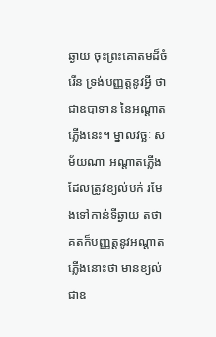ឆ្ងាយ ចុះព្រះគោតមដ៏ចំរើន ទ្រង់បញ្ញត្តនូវអ្វី ថាជាឧបាទាន នៃអណ្តាតភ្លើងនេះ។ ម្នាលវច្ឆៈ សម័យណា អណ្តាតភ្លើងដែលត្រូវខ្យល់បក់ រមែងទៅកាន់ទីឆ្ងាយ តថាគតក៏បញ្ញត្តនូវអណ្តាតភ្លើងនោះថា មានខ្យល់ជាឧ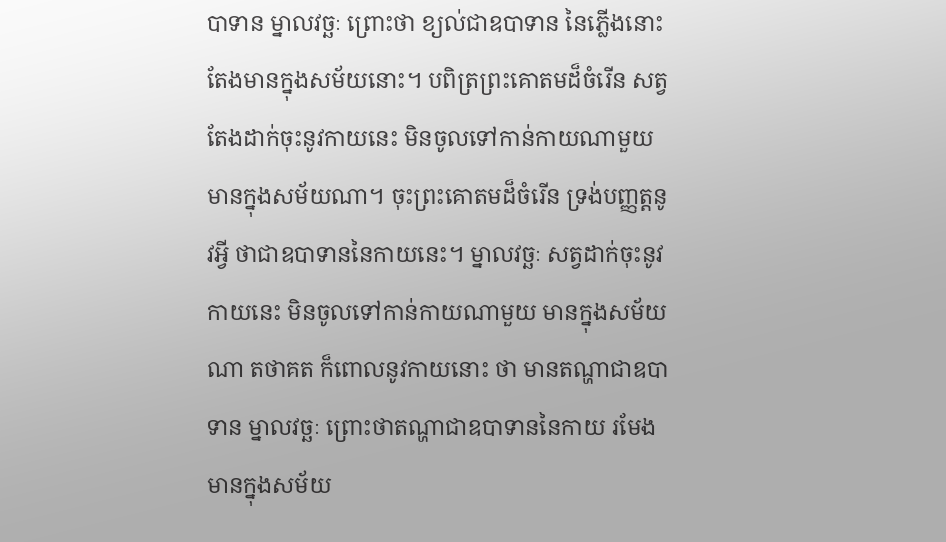បាទាន ម្នាលវច្ឆៈ ព្រោះថា ខ្យល់ជាឧបាទាន នៃភ្លើងនោះ តែងមានក្នុងសម័យនោះ។ បពិត្រព្រះគោតមដ៏ចំរើន សត្វតែងដាក់ចុះនូវកាយនេះ មិនចូលទៅកាន់កាយណាមួយ មានក្នុងសម័យណា។ ចុះព្រះគោតមដ៏ចំរើន ទ្រង់បញ្ញត្តនូវអ្វី ថាជាឧបាទាននៃកាយនេះ។ ម្នាលវច្ឆៈ សត្វដាក់ចុះនូវកាយនេះ មិនចូលទៅកាន់កាយណាមួយ មានក្នុងសម័យណា តថាគត ក៏ពោលនូវកាយនោះ ថា មានតណ្ហាជាឧបាទាន ម្នាលវច្ឆៈ ព្រោះថាតណ្ហាជាឧបាទាននៃកាយ រមែងមានក្នុងសម័យ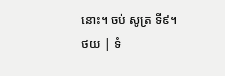នោះ។ ចប់ សូត្រ ទី៩។
ថយ | ទំ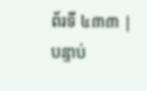ព័រទី ៤៣៣ | បន្ទាប់